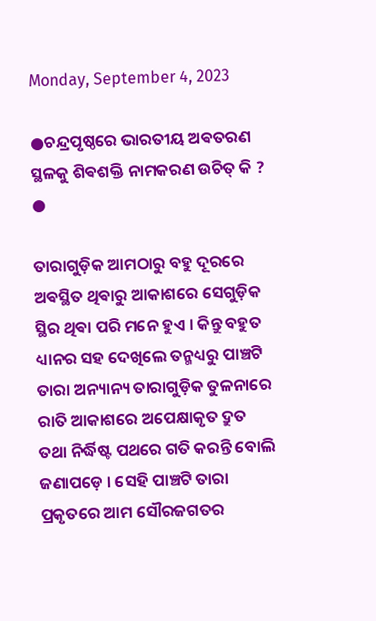Monday, September 4, 2023

●ଚନ୍ଦ୍ରପୃଷ୍ଠରେ ଭାରତୀୟ ଅଵତରଣ ସ୍ଥଳକୁ ଶିଵଶକ୍ତି ନାମକରଣ ଉଚିତ୍ କି ? ●

ତାରାଗୁଡ଼ିକ ଆମଠାରୁ ବହୁ ଦୂରରେ ଅଵସ୍ଥିତ ଥିଵାରୁ ଆକାଶରେ ସେଗୁଡ଼ିକ ସ୍ଥିର ଥିଵା ପରି ମନେ ହୁଏ । କିନ୍ତୁ ବହୁତ ଧ୍ୟାନର ସହ ଦେଖିଲେ ତନ୍ମଧ୍ୟରୁ ପାଞ୍ଚଟି ତାରା ଅନ୍ୟାନ୍ୟ ତାରାଗୁଡ଼ିକ ତୁଳନାରେ ରାତି ଆକାଶରେ ଅପେକ୍ଷାକୃତ ଦ୍ରୁତ ତଥା ନିର୍ଦ୍ଧିଷ୍ଟ ପଥରେ ଗତି କରନ୍ତି ବୋଲି ଜଣାପଡ଼େ । ସେହି ପାଞ୍ଚଟି ତାରା ପ୍ରକୃତରେ ଆମ ସୌରଜଗତର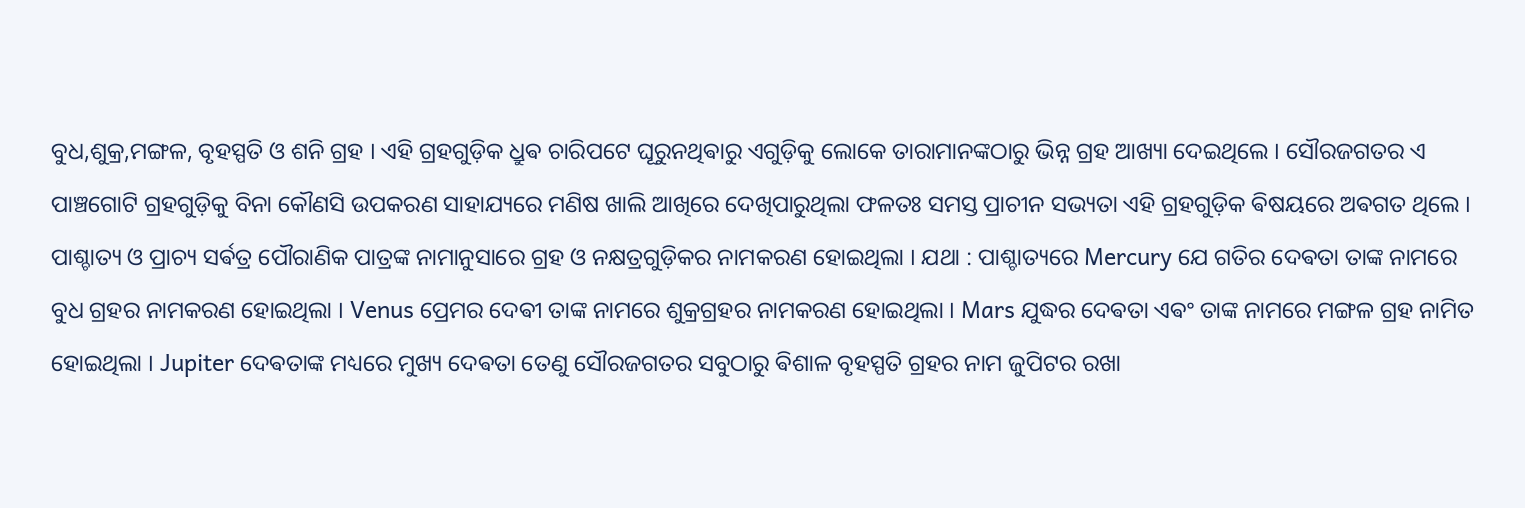ବୁଧ,ଶୁକ୍ର,ମଙ୍ଗଳ, ବୃହସ୍ପତି ଓ ଶନି ଗ୍ରହ । ଏହି ଗ୍ରହଗୁଡ଼ିକ ଧ୍ରୁଵ ଚାରିପଟେ ଘୂରୁନଥିଵାରୁ ଏଗୁଡ଼ିକୁ ଲୋକେ ତାରାମାନଙ୍କଠାରୁ ଭିନ୍ନ ଗ୍ରହ ଆଖ୍ୟା ଦେଇଥିଲେ । ସୌରଜଗତର ଏ ପାଞ୍ଚଗୋଟି ଗ୍ରହଗୁଡ଼ିକୁ ବିନା କୌଣସି ଉପକରଣ ସାହାଯ୍ୟରେ ମଣିଷ ଖାଲି ଆଖିରେ ଦେଖିପାରୁଥିଲା ଫଳତଃ ସମସ୍ତ ପ୍ରାଚୀନ ସଭ୍ୟତା ଏହି ଗ୍ରହଗୁଡ଼ିକ ଵିଷୟରେ ଅଵଗତ ଥିଲେ ।
ପାଶ୍ଚାତ୍ୟ ଓ ପ୍ରାଚ୍ୟ ସର୍ଵତ୍ର ପୌରାଣିକ ପାତ୍ରଙ୍କ ନାମାନୁସାରେ ଗ୍ରହ ଓ ନକ୍ଷତ୍ରଗୁଡ଼ିକର ନାମକରଣ ହୋଇଥିଲା । ଯଥା : ପାଶ୍ଚାତ୍ୟରେ Mercury ଯେ ଗତିର ଦେଵତା ତାଙ୍କ ନାମରେ ବୁଧ ଗ୍ରହର ନାମକରଣ ହୋଇଥିଲା । Venus ପ୍ରେମର ଦେଵୀ ତାଙ୍କ ନାମରେ ଶୁକ୍ରଗ୍ରହର ନାମକରଣ ହୋଇଥିଲା । Mars ଯୁଦ୍ଧର ଦେଵତା ଏଵଂ ତାଙ୍କ ନାମରେ ମଙ୍ଗଳ ଗ୍ରହ ନାମିତ ହୋଇଥିଲା । Jupiter ଦେଵତାଙ୍କ ମଧ୍ୟରେ ମୁଖ୍ୟ ଦେଵତା ତେଣୁ ସୌରଜଗତର ସବୁଠାରୁ ଵିଶାଳ ବୃହସ୍ପତି ଗ୍ରହର ନାମ ଜୁପିଟର ରଖା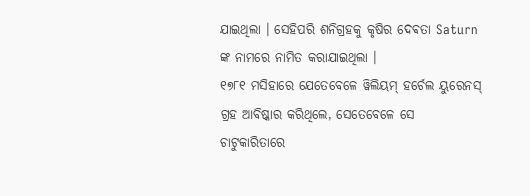ଯାଇଥିଲା । ସେହିପରି ଶନିଗ୍ରହକୁ କୃଷିର ଦେଵତା Saturn ଙ୍କ ନାମରେ ନାମିତ କରାଯାଇଥିଲା ।
୧୭୮୧ ମସିହାରେ ଯେତେବେଳେ ୱିଲିୟମ୍ ହର୍ଚେଲ ୟୁରେନସ୍ ଗ୍ରହ ଆବିଷ୍କାର କରିଥିଲେ, ସେତେବେଳେ ସେ ଚାଟୁକାରିତାରେ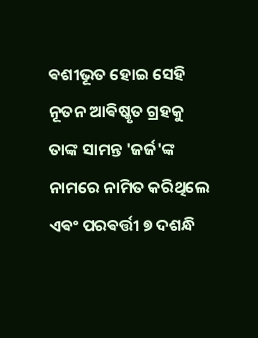ଵଶୀଭୂତ ହୋଇ ସେହି ନୂତନ ଆଵିଷ୍କୃତ ଗ୍ରହକୁ ତାଙ୍କ ସାମନ୍ତ 'ଜର୍ଜ'ଙ୍କ ନାମରେ ନାମିତ କରିଥିଲେ ଏଵଂ ପରଵର୍ତ୍ତୀ ୭ ଦଶନ୍ଧି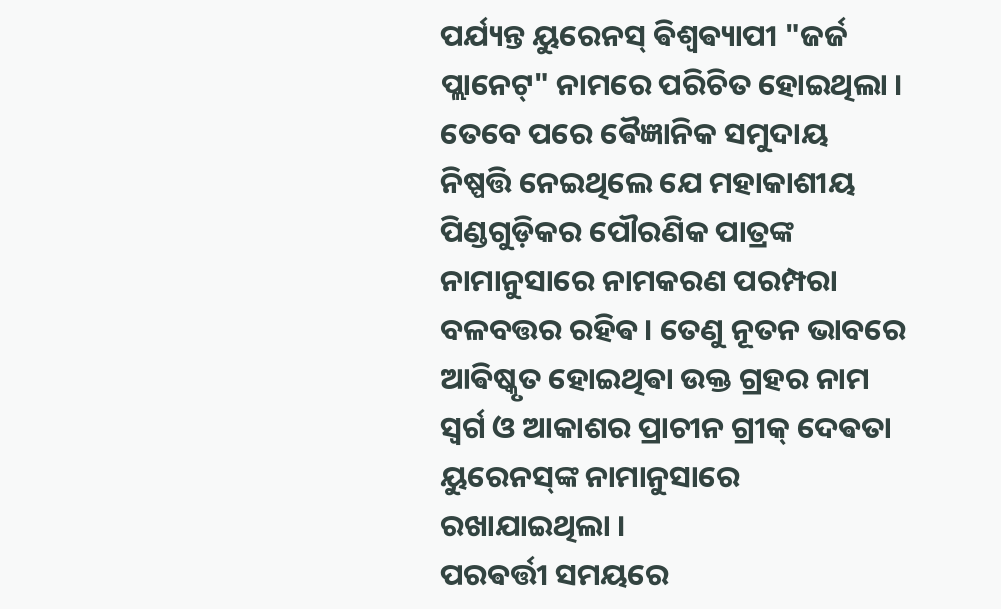ପର୍ଯ୍ୟନ୍ତ ୟୁରେନସ୍ ଵିଶ୍ୱଵ୍ୟାପୀ "ଜର୍ଜ ପ୍ଲାନେଟ୍" ନାମରେ ପରିଚିତ ହୋଇଥିଲା । ତେବେ ପରେ ଵୈଜ୍ଞାନିକ ସମୁଦାୟ ନିଷ୍ପତ୍ତି ନେଇଥିଲେ ଯେ ମହାକାଶୀୟ ପିଣ୍ଡଗୁଡ଼ିକର ପୌରଣିକ ପାତ୍ରଙ୍କ ନାମାନୁସାରେ ନାମକରଣ ପରମ୍ପରା ବଳବତ୍ତର ରହିଵ। ତେଣୁ ନୂତନ ଭାବରେ ଆଵିଷ୍କୃତ ହୋଇଥିଵା ଉକ୍ତ ଗ୍ରହର ନାମ ସ୍ଵର୍ଗ ଓ ଆକାଶର ପ୍ରାଚୀନ ଗ୍ରୀକ୍ ଦେଵତା ୟୁରେନସ୍‌ଙ୍କ ନାମାନୁସାରେ ରଖାଯାଇଥିଲା ।
ପରଵର୍ତ୍ତୀ ସମୟରେ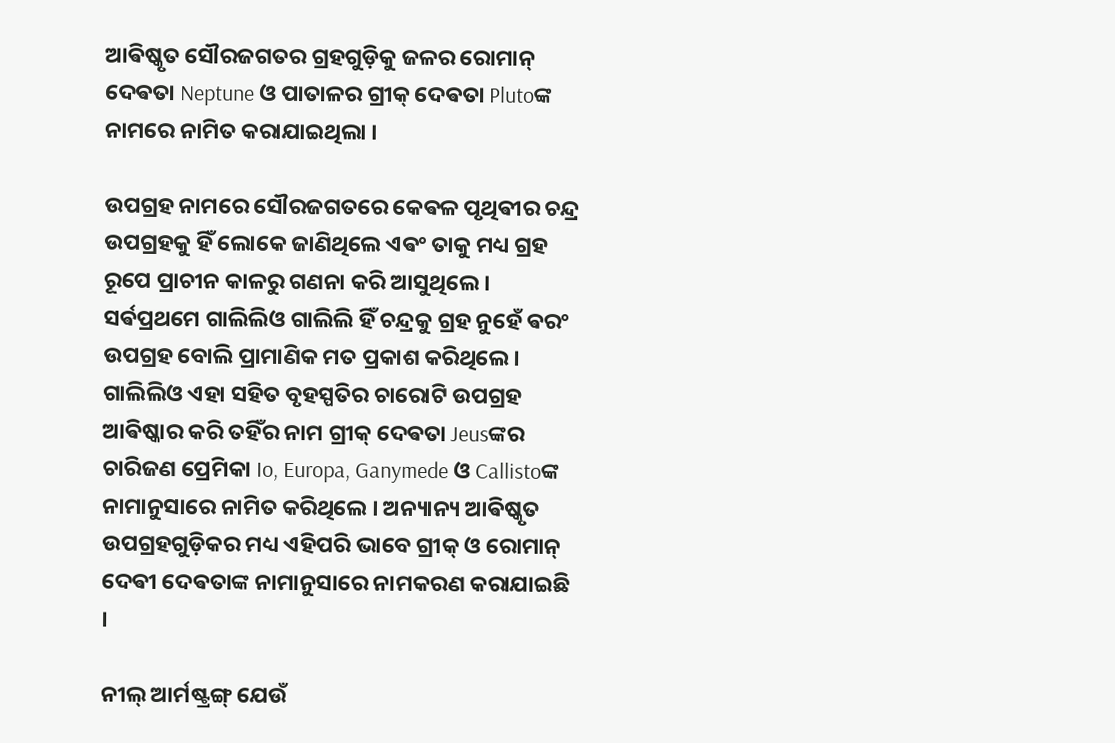ଆଵିଷ୍କୃତ ସୌରଜଗତର ଗ୍ରହଗୁଡ଼ିକୁ ଜଳର ରୋମାନ୍ ଦେଵତା Neptune ଓ ପାତାଳର ଗ୍ରୀକ୍ ଦେଵତା Plutoଙ୍କ ନାମରେ ନାମିତ କରାଯାଇଥିଲା ।

ଉପଗ୍ରହ ନାମରେ ସୌରଜଗତରେ କେଵଳ ପୃଥିଵୀର ଚନ୍ଦ୍ର ଉପଗ୍ରହକୁ ହିଁ ଲୋକେ ଜାଣିଥିଲେ ଏଵଂ ତାକୁ ମଧ୍ୟ ଗ୍ରହ ରୂପେ ପ୍ରାଚୀନ କାଳରୁ ଗଣନା କରି ଆସୁଥିଲେ ।
ସର୍ଵପ୍ରଥମେ ଗାଲିଲିଓ ଗାଲିଲି ହିଁ ଚନ୍ଦ୍ରକୁ ଗ୍ରହ ନୁହେଁ ଵରଂ ଉପଗ୍ରହ ବୋଲି ପ୍ରାମାଣିକ ମତ ପ୍ରକାଶ କରିଥିଲେ । ଗାଲିଲିଓ ଏହା ସହିତ ବୃହସ୍ପତିର ଚାରୋଟି ଉପଗ୍ରହ ଆଵିଷ୍କାର କରି ତହିଁର ନାମ ଗ୍ରୀକ୍ ଦେଵତା Jeusଙ୍କର ଚାରିଜଣ ପ୍ରେମିକା Io, Europa, Ganymede ଓ Callistoଙ୍କ ନାମାନୁସାରେ ନାମିତ କରିଥିଲେ । ଅନ୍ୟାନ୍ୟ ଆଵିଷ୍କୃତ ଉପଗ୍ରହଗୁଡ଼ିକର ମଧ୍ୟ ଏହିପରି ଭାବେ ଗ୍ରୀକ୍ ଓ ରୋମାନ୍ ଦେଵୀ ଦେଵତାଙ୍କ ନାମାନୁସାରେ ନାମକରଣ କରାଯାଇଛି ।

ନୀଲ୍ ଆର୍ମଷ୍ଟ୍ରଙ୍ଗ୍ ଯେଉଁ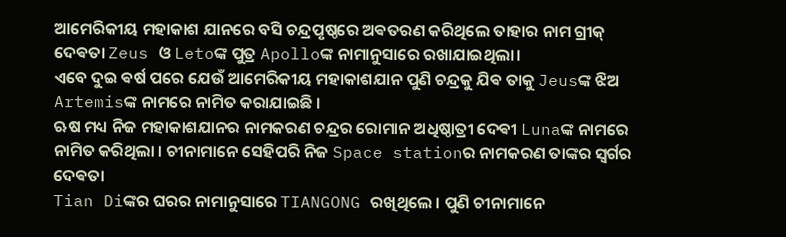ଆମେରିକୀୟ ମହାକାଶ ଯାନରେ ବସି ଚନ୍ଦ୍ରପୃଷ୍ଠରେ ଅଵତରଣ କରିଥିଲେ ତାହାର ନାମ ଗ୍ରୀକ୍ ଦେଵତା Zeus ଓ Letoଙ୍କ ପୁତ୍ର Apolloଙ୍କ ନାମାନୁସାରେ ରଖାଯାଇଥିଲା।
ଏବେ ଦୁଇ ଵର୍ଷ ପରେ ଯେଉଁ ଆମେରିକୀୟ ମହାକାଶଯାନ ପୁଣି ଚନ୍ଦ୍ରକୁ ଯିଵ ତାକୁ Jeusଙ୍କ ଝିଅ Artemisଙ୍କ ନାମରେ ନାମିତ କରାଯାଇଛି ।
ଋଷ ମଧ୍ୟ ନିଜ ମହାକାଶଯାନର ନାମକରଣ ଚନ୍ଦ୍ରର ରୋମାନ ଅଧିଷ୍ଠାତ୍ରୀ ଦେଵୀ Lunaଙ୍କ ନାମରେ ନାମିତ କରିଥିଲା । ଚୀନାମାନେ ସେହିପରି ନିଜ Space stationର ନାମକରଣ ତାଙ୍କର ସ୍ଵର୍ଗର ଦେଵତା
Tian Diଙ୍କର ଘରର ନାମାନୁସାରେ TIANGONG ରଖିଥିଲେ । ପୁଣି ଚୀନାମାନେ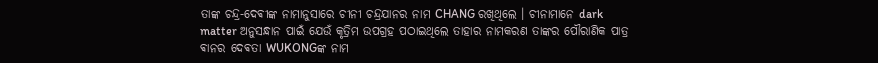ତାଙ୍କ ଚନ୍ଦ୍ର-ଦେଵୀଙ୍କ ନାମାନୁସାରେ ଚୀନୀ ଚନ୍ଦ୍ରଯାନର ନାମ CHANG ରଖିଥିଲେ । ଚୀନାମାନେ dark matter ଅନୁସନ୍ଧାନ ପାଇଁ ଯେଉଁ କୃତ୍ରିମ ଉପଗ୍ରହ ପଠାଇଥିଲେ ତାହାର ନାମକରଣ ତାଙ୍କର ପୌରାଣିକ ପାତ୍ର ଵାନର ଦେଵତା WUKONGଙ୍କ ନାମ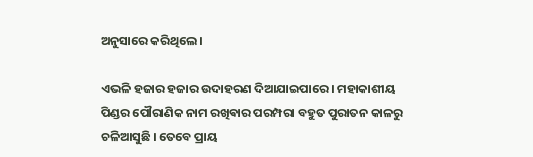ଅନୁସାରେ କରିଥିଲେ ।

ଏଭଳି ହଜାର ହଜାର ଉଦାହରଣ ଦିଆଯାଇପାରେ । ମହାକାଶୀୟ ପିଣ୍ଡର ପୌରାଣିକ ନାମ ରଖିଵାର ପରମ୍ପରା ବହୁତ ପୁରାତନ କାଳରୁ ଚଳିଆସୁଛି । ତେବେ ପ୍ରାୟ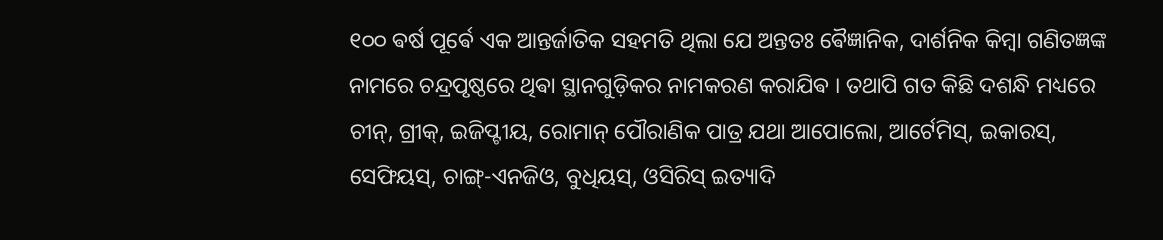୧୦୦ ଵର୍ଷ ପୂର୍ଵେ ଏକ ଆନ୍ତର୍ଜାତିକ ସହମତି ଥିଲା ଯେ ଅନ୍ତତଃ ଵୈଜ୍ଞାନିକ, ଦାର୍ଶନିକ କିମ୍ବା ଗଣିତଜ୍ଞଙ୍କ ନାମରେ ଚନ୍ଦ୍ରପୃଷ୍ଠରେ ଥିଵା ସ୍ଥାନଗୁଡ଼ିକର ନାମକରଣ କରାଯିଵ । ତଥାପି ଗତ କିଛି ଦଶନ୍ଧି ମଧ୍ୟରେ ଚୀନ୍, ଗ୍ରୀକ୍, ଇଜିପ୍ଟୀୟ, ରୋମାନ୍ ପୌରାଣିକ ପାତ୍ର ଯଥା ଆପୋଲୋ, ଆର୍ଟେମିସ୍, ଇକାରସ୍, ସେଫିୟସ୍, ଚାଙ୍ଗ୍-ଏନଜିଓ, ବୁଧିୟସ୍, ଓସିରିସ୍ ଇତ୍ୟାଦି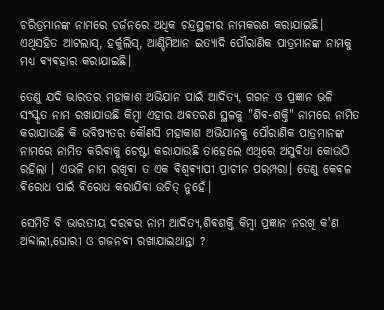ଚରିତ୍ରମାନଙ୍କ ନାମରେ ଡର୍ଜନରେ ଅଧିକ ଚନ୍ଦ୍ରସ୍ଥଳୀର ନାମକରଣ କରାଯାଇଛି। ଏଥିସହିତ ଆଟଲାସ୍, ହର୍କୁଲିସ୍, ଆଣ୍ଡିମିଆନ ଇତ୍ୟାଦି ପୌରାଣିକ ପାତ୍ରମାନଙ୍କ ନାମକୁ ମଧ୍ୟ ଵ୍ୟଵହାର କରାଯାଇଛି।

ତେଣୁ ଯଦି ଭାରତର ମହାକାଶ ଅଭିଯାନ ପାଇଁ ଆଦିତ୍ୟ, ଗଗନ ଓ ପ୍ରଜ୍ଞାନ ଭଳି ସଂସ୍କୃତ ନାମ ରଖାଯାଉଛି କିମ୍ବା ଏହାର ଅଵତରଣ ସ୍ଥଳକୁ "ଶିଵ-ଶକ୍ତି" ନାମରେ ନାମିତ କରାଯାଉଛି କି ଭବିଷ୍ୟତର କୌଣସି ମହାକାଶ ଅଭିଯାନକୁ ପୌରାଣିକ ପାତ୍ରମାନଙ୍କ ନାମରେ ନାମିତ କରିଵାକୁ ଚେଷ୍ଟା କରାଯାଉଛି ତାହେଲେ ଏଥିରେ ଅସୁଵିଧା କୋଉଠି ରହିଲା । ଏଭଳି ନାମ ରଖିଵା ତ ଏକ ଵିଶ୍ୱଵ୍ୟାପୀ ପ୍ରାଚୀନ ପରମ୍ପରା। ତେଣୁ କେଵଳ ଵିରୋଧ ପାଇଁ ଵିରୋଧ କରାଯିଵା ଉଚିତ୍ ନୁହେଁ।

ସେମିତି ବି ଭାରତୀୟ ଦରଵର ନାମ ଆଦିତ୍ୟ,ଶିଵଶକ୍ତି କିମ୍ବା ପ୍ରଜ୍ଞାନ ନରଖି କ'ଣ ଅବ୍ଦାଲୀ,ଘୋରୀ ଓ ଗଜନବୀ ରଖାଯାଇଥାନ୍ତା ?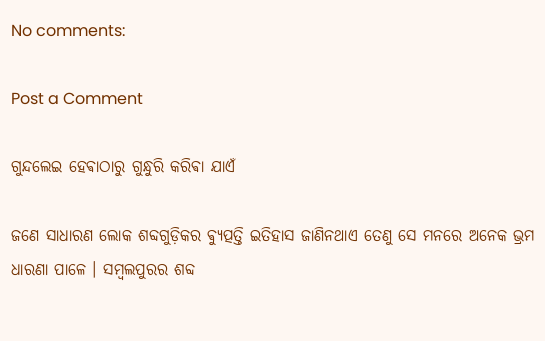No comments:

Post a Comment

ଗୁନ୍ଦଲେଇ ହେଵାଠାରୁ ଗୁନ୍ଧୁରି କରିଵା ଯାଏଁ

ଜଣେ ସାଧାରଣ ଲୋକ ଶବ୍ଦଗୁଡ଼ିକର ଵ୍ୟୁତ୍ପତ୍ତି ଇତିହାସ ଜାଣିନଥାଏ ତେଣୁ ସେ ମନରେ ଅନେକ ଭ୍ରମ ଧାରଣା ପାଳେ । ସମ୍ବଲପୁରର ଶବ୍ଦ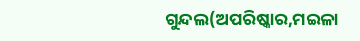ଗୁନ୍ଦଲ(ଅପରିଷ୍କାର,ମଇଳା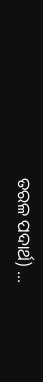ତରଳ ପଦାର୍ଥ) ...